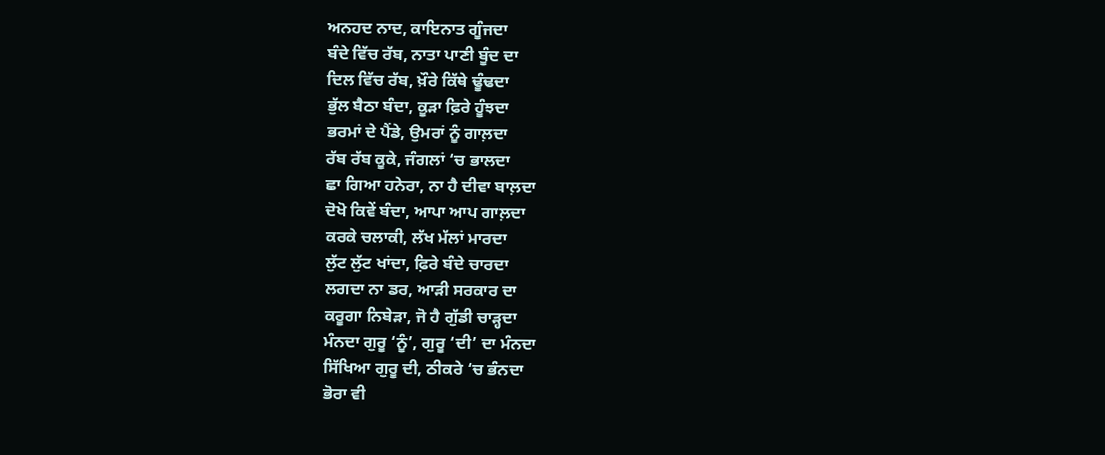ਅਨਹਦ ਨਾਦ, ਕਾਇਨਾਤ ਗੂੰਜਦਾ
ਬੰਦੇ ਵਿੱਚ ਰੱਬ, ਨਾਤਾ ਪਾਣੀ ਬੂੰਦ ਦਾ
ਦਿਲ ਵਿੱਚ ਰੱਬ, ਖ਼ੌਰੇ ਕਿੱਥੇ ਢੂੰਢਦਾ
ਭੁੱਲ ਬੈਠਾ ਬੰਦਾ, ਕੂੜਾ ਫ਼ਿਰੇ ਹੂੰਝਦਾ
ਭਰਮਾਂ ਦੇ ਪੈਂਡੇ, ਉਮਰਾਂ ਨੂੰ ਗਾਲ਼ਦਾ
ਰੱਬ ਰੱਬ ਕੂਕੇ, ਜੰਗਲਾਂ ‘ਚ ਭਾਲਦਾ
ਛਾ ਗਿਆ ਹਨੇਰਾ, ਨਾ ਹੈ ਦੀਵਾ ਬਾਲ਼ਦਾ
ਦੋਖੋ ਕਿਵੇਂ ਬੰਦਾ, ਆਪਾ ਆਪ ਗਾਲ਼ਦਾ
ਕਰਕੇ ਚਲਾਕੀ, ਲੱਖ ਮੱਲਾਂ ਮਾਰਦਾ
ਲੁੱਟ ਲੁੱਟ ਖਾਂਦਾ, ਫ਼ਿਰੇ ਬੰਦੇ ਚਾਰਦਾ
ਲਗਦਾ ਨਾ ਡਰ, ਆੜੀ ਸਰਕਾਰ ਦਾ
ਕਰੂਗਾ ਨਿਬੇੜਾ, ਜੋ ਹੈ ਗੁੱਡੀ ਚਾੜ੍ਹਦਾ
ਮੰਨਦਾ ਗੁਰੂ ‘ਨੂੰ’, ਗੁਰੂ ‘ਦੀ’ ਦਾ ਮੰਨਦਾ
ਸਿੱਖਿਆ ਗੁਰੂ ਦੀ, ਠੀਕਰੇ ‘ਚ ਭੰਨਦਾ
ਭੋਰਾ ਵੀ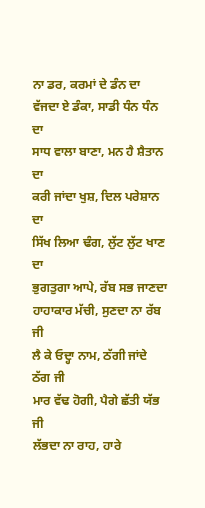ਨਾ ਡਰ, ਕਰਮਾਂ ਦੇ ਡੰਨ ਦਾ
ਵੱਜਦਾ ਏ ਡੰਕਾ, ਸਾਡੀ ਧੰਨ ਧੰਨ ਦਾ
ਸਾਧ ਵਾਲਾ ਬਾਣਾ, ਮਨ ਹੈ ਸ਼ੈਤਾਨ ਦਾ
ਕਰੀ ਜਾਂਦਾ ਖੁਸ਼, ਦਿਲ ਪਰੇਸ਼ਾਨ ਦਾ
ਸਿੱਖ ਲਿਆ ਢੰਗ, ਲੁੱਟ ਲੁੱਟ ਖਾਣ ਦਾ
ਭੁਗਤੁਗਾ ਆਪੇ, ਰੱਬ ਸਭ ਜਾਣਦਾ
ਹਾਹਾਕਾਰ ਮੱਚੀ, ਸੁਣਦਾ ਨਾ ਰੱਬ ਜੀ
ਲੈ ਕੇ ਓਦ੍ਹਾ ਨਾਮ, ਠੱਗੀ ਜਾਂਦੇ ਠੱਗ ਜੀ
ਮਾਰ ਵੱਢ ਹੋਗੀ, ਪੈਗੇ ਛੱਤੀ ਯੱਭ ਜੀ
ਲੱਭਦਾ ਨਾ ਰਾਹ, ਹਾਰੇ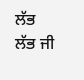ਲੱਭ ਲੱਭ ਜੀ